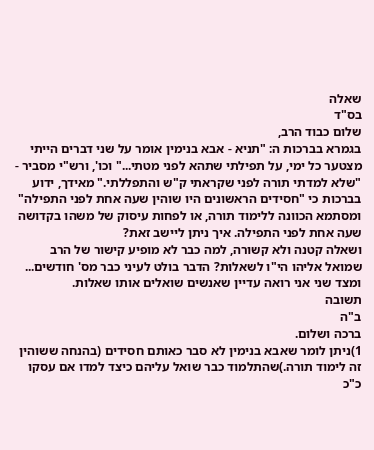שאלה
בס"ד
שלום כבוד הרב,
בגמרא בברכות ה: "תניא - אבא בנימין אומר על שני דברים הייתי מצטער כל ימי, על תפילתי שתהא לפני מטתי..." וכו', ורש"י מסביר - "שלא למדתי תורה לפני שקראתי ק"ש והתפללתי." מאידך, ידוע בברכות כי "חסידים הראשונים היו שוהין שעה אחת לפני התפילה" ומסתמא הכוונה ללימוד תורה, או לפחות עיסוק של משהו בקדושה שעה אחת לפני התפילה. איך ניתן ליישב זאת?
ושאלה קטנה ולא קשורה, למה כבר לא מופיע קישור של הרב שמואל אליהו הי"ו לשאלות? הדבר בולט לעיני כבר מס' חודשים... ומצד שני אני רואה עדיין שאנשים שואלים אותו שאלות.
תשובה
ב"ה
ברכה ושלום.
1)ניתן לומר שאבא בנימין לא סבר כאותם חסידים (בהנחה ששוהין זה לימוד תורה.)שהתלמוד כבר שואל עליהם כיצד למדו אם עסקו כ"כ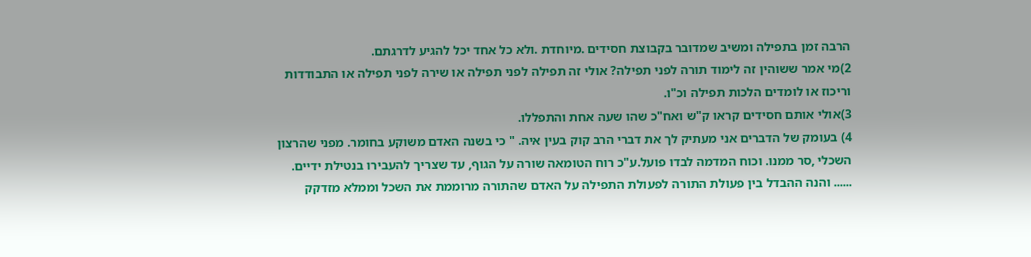הרבה זמן בתפילה ומשיב שמדובר בקבוצת חסידים .מיוחדת .ולא כל אחד יכל להגיע לדרגתם.
2)מי אמר ששוהין זה לימוד תורה לפני תפילה? אולי זה תפילה לפני תפילה או שירה לפני תפילה או התבודדות וריכוז או לומדים הלכות תפילה וכ"ו.
3)אולי אותם חסידים קראו ק"ש ואח"כ שהו שעה אחת והתפללו.
4) בעומק של הדברים אני מעתיק לך את דברי הרב קוק בעין איה. " כי בשנה האדם משוקע בחומר. מפני שהרצון השכלי ,סר ממנו. וכוח המדמה לבדו פועל.ע"כ רוח הטומאה שורה על הגוף, עד שצריך להעבירו בנטילת ידיים. ...... והנה ההבדל בין פעולת התורה לפעולת התפילה על האדם שהתורה מרוממת את השכל וממלא מזדקק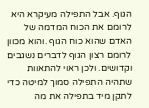הגוף. אבל התפילה מעיקרא היא לרומם את הכוח המדמה של האדם שהוא כוח הגוף .והוא מכוון לרומם רצון הגוף לדברים נשגבים וקדושים. ולכן ראוי להתאוות שתהיה התפילה סמוך למיטה כדי לתקן מיד בתפילה את מה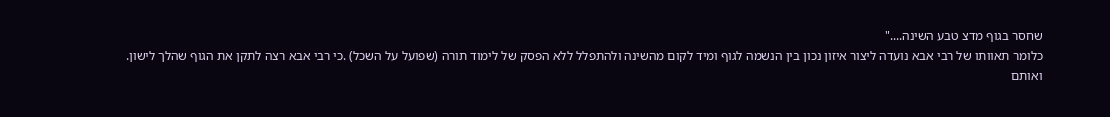שחסר בגוף מדצ טבע השינה...."
כלומר תאוותו של רבי אבא נועדה ליצור איזון נכון בין הנשמה לגוף ומיד לקום מהשינה ולהתפלל ללא הפסק של לימוד תורה (שפועל על השכל) .כי רבי אבא רצה לתקן את הגוף שהלך לישון.
ואותם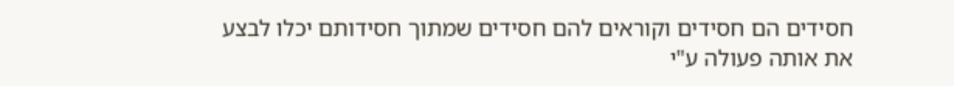חסידים הם חסידים וקוראים להם חסידים שמתוך חסידותם יכלו לבצע את אותה פעולה ע"י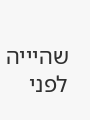שהיייה לפני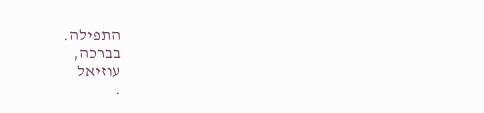התפילה.
בברכה,
עוזיאל
.